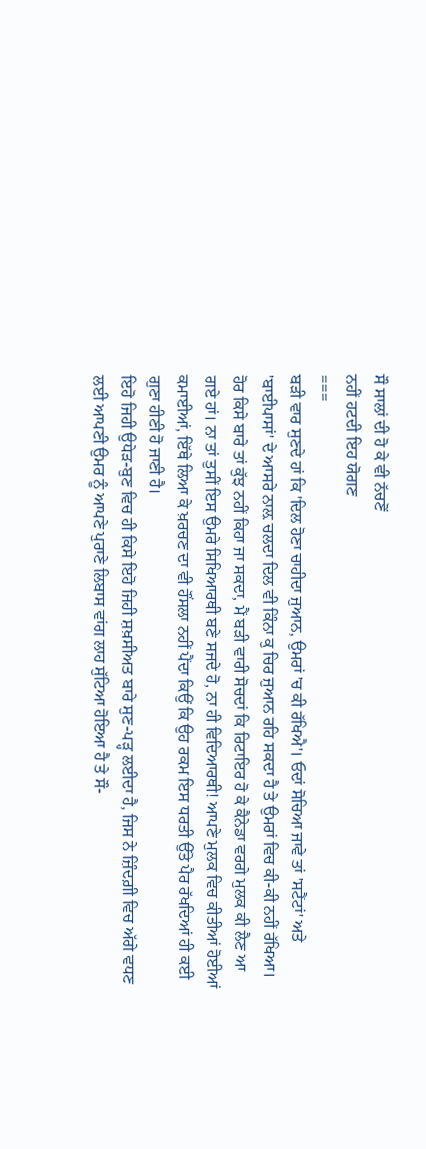ਸੌ ਸਾਲਾਂ ਦੀ ਹੋ ਕੇ ਵੀ ਨੱਚਣੋਂ
ਨਹੀਂ ਹਟਦੀ ਇਹ ਯੋਗਣ
===
ਬੜੀ ਵਾਰ ਸੁਣਦੇ ਹਾਂ ਕਿ 'ਦਿਲ ਹੋਣਾ ਚਾਹੀਦਾ ਜੁਆਨ, ਉਮਰਾਂ 'ਚ ਕੀ ਰੱਖਿਐ'। ਓਦਾਂ ਸੋਚਿਆ ਜਾਵੇ ਤਾਂ 'ਸਟੈਂਟਾਂ' ਅਤੇ 'ਬਾਈਪਾਸਾਂ' ਦੇ ਆਸਰੇ ਨਾਲ਼ ਚਲਦਾ ਦਿਲ ਵੀ ਕਿੰਨਾ ਕੁ ਚਿਰ ਜੁਆਨ ਰਹਿ ਸਕਦਾ ਹੈ ਤੇ ਉਮਰਾਂ ਵਿਚ ਕੀ-ਕੀ ਨਹੀਂ ਰੱਖਿਆ। ਹੋਰ ਕਿਸੇ ਬਾਰੇ ਤਾਂ ਕੁੱਝ ਨਹੀਂ ਕਿਹਾ ਜਾ ਸਕਦਾ, ਮੈਂ ਬੜੀ ਵਾਰੀ ਸੋਚਦਾਂ ਕਿ ਰਿਟਾਇਰ ਹੋ ਕੇ ਕੈਨੇਡਾ ਵਰਗੇ ਮੁਲਕ ਕੀ ਲੈਣ ਆ ਗਏ ਹਾਂ। ਨਾ ਤਾਂ ਤੁਸੀਂ ਇਸ ਉਮਰੇ ਸਿਖਿਆਰਥੀ ਬਣੇ ਸਜਦੇ ਹੋ, ਨਾ ਹੀ ਵਿਦਿਆਰਥੀ! ਆਪਣੇ ਮੁਲਕ ਵਿਚ ਕੀਤੀਆਂ ਹੋਈਆਂ ਕਮਾਈਆਂ, ਇੱਥੇ ਲਿਆ ਕੇ ਖ਼ਰਚਣ ਦਾ ਵੀ ਹੌਂਸਲਾ ਨਹੀਂ ਪੈਂਦਾ ਕਿਉਂ ਕਿ ਉਹ ਰਕਮ ਇਸ ਧਰਤੀ ਉੱਤੇ ਪੈਰ ਰੱਖਦਿਆਂ ਹੀ ਕਈ ਗੁਣਾ ਹੀਣੀ ਹੋ ਜਾਣੀ ਹੈ।
ਇਹੋ ਜਿਹੀ ਉਧੇੜ-ਬੁਣ ਵਿਚ ਹੀ ਕਿਸੇ ਇਹੋ ਜਿਹੀ ਸ਼ਖ਼ਸੀਅਤ ਬਾਰੇ ਸੁਣ-ਪੜ੍ਹ ਲਈਦਾ ਹੈ, ਜਿਸ ਨੇ ਜ਼ਿੰਦਗ਼ੀ ਵਿਚ ਅੱਗੇ ਵਧਣ ਲਈ ਆਪਣੀ ਉਮਰ ਨੂੰ ਆਪਣੇ ਪੁਰਾਣੇ ਲਿਬਾਸ ਵਾਂਗ ਲਾਹ ਸੁੱਟਿਆ ਹੋਇਆ ਹੈ ਤੇ ਸੌ-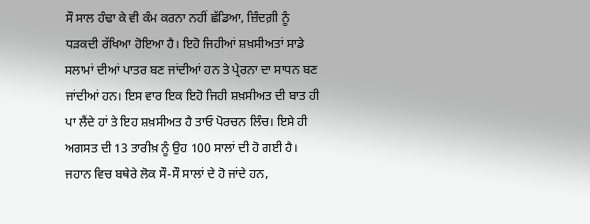ਸੌ ਸਾਲ ਹੰਢਾ ਕੇ ਵੀ ਕੰਮ ਕਰਨਾ ਨਹੀਂ ਛੱਡਿਆ, ਜ਼ਿੰਦਗ਼ੀ ਨੂੰ ਧੜਕਦੀ ਰੱਖਿਆ ਹੋਇਆ ਹੈ। ਇਹੋ ਜਿਹੀਆਂ ਸ਼ਖ਼ਸੀਅਤਾਂ ਸਾਡੇ ਸਲਾਮਾਂ ਦੀਆਂ ਪਾਤਰ ਬਣ ਜਾਂਦੀਆਂ ਹਨ ਤੇ ਪ੍ਰੇਰਨਾ ਦਾ ਸਾਧਨ ਬਣ ਜਾਂਦੀਆਂ ਹਨ। ਇਸ ਵਾਰ ਇਕ ਇਹੋ ਜਿਹੀ ਸ਼ਖ਼ਸੀਅਤ ਦੀ ਬਾਤ ਹੀ ਪਾ ਲੈਂਦੇ ਹਾਂ ਤੇ ਇਹ ਸ਼ਖ਼ਸੀਅਤ ਹੈ ਤਾਓ ਪੋਰਚਨ ਲਿੰਚ। ਇਸੇ ਹੀ ਅਗਸਤ ਦੀ 13 ਤਾਰੀਖ਼ ਨੂੰ ਉਹ 100 ਸਾਲਾਂ ਦੀ ਹੋ ਗਈ ਹੈ। ਜਹਾਨ ਵਿਚ ਬਥੇਰੇ ਲੋਕ ਸੌ-ਸੌ ਸਾਲਾਂ ਦੇ ਹੋ ਜਾਂਦੇ ਹਨ,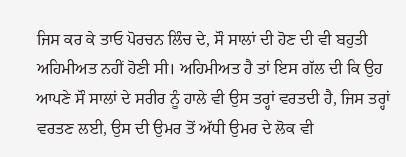ਜਿਸ ਕਰ ਕੇ ਤਾਓ ਪੋਰਚਨ ਲਿੰਚ ਦੇ, ਸੌ ਸਾਲਾਂ ਦੀ ਹੋਣ ਦੀ ਵੀ ਬਹੁਤੀ ਅਹਿਮੀਅਤ ਨਹੀਂ ਹੋਣੀ ਸੀ। ਅਹਿਮੀਅਤ ਹੈ ਤਾਂ ਇਸ ਗੱਲ ਦੀ ਕਿ ਉਹ ਆਪਣੇ ਸੌ ਸਾਲਾਂ ਦੇ ਸਰੀਰ ਨੂੰ ਹਾਲੇ ਵੀ ਉਸ ਤਰ੍ਹਾਂ ਵਰਤਦੀ ਹੈ, ਜਿਸ ਤਰ੍ਹਾਂ ਵਰਤਣ ਲਈ, ਉਸ ਦੀ ਉਮਰ ਤੋਂ ਅੱਧੀ ਉਮਰ ਦੇ ਲੋਕ ਵੀ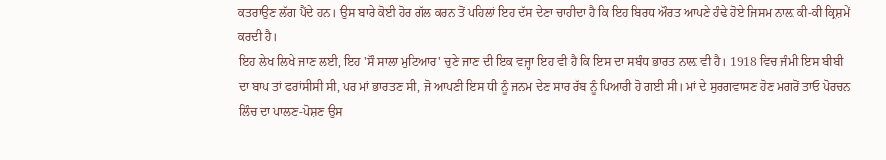ਕਤਰਾਉਣ ਲੱਗ ਪੈਂਦੇ ਹਨ। ਉਸ ਬਾਰੇ ਕੋਈ ਹੋਰ ਗੱਲ ਕਰਨ ਤੋਂ ਪਹਿਲਾਂ ਇਹ ਦੱਸ ਦੇਣਾ ਚਾਹੀਦਾ ਹੈ ਕਿ ਇਹ ਬਿਰਧ ਔਰਤ ਆਪਣੇ ਹੰਢੇ ਹੋਏ ਜਿਸਮ ਨਾਲ਼ ਕੀ-ਕੀ ਕ੍ਰਿਸ਼ਮੇਂ ਕਰਦੀ ਹੈ।
ਇਹ ਲੇਖ ਲਿਖੇ ਜਾਣ ਲਈ, ਇਹ 'ਸੌ ਸਾਲਾ ਮੁਟਿਆਰ' ਚੁਣੇ ਜਾਣ ਦੀ ਇਕ ਵਜ੍ਹਾ ਇਹ ਵੀ ਹੈ ਕਿ ਇਸ ਦਾ ਸਬੰਧ ਭਾਰਤ ਨਾਲ਼ ਵੀ ਹੈ। 1918 ਵਿਚ ਜੰਮੀ ਇਸ ਬੀਬੀ ਦਾ ਬਾਪ ਤਾਂ ਫਰਾਂਸੀਸੀ ਸੀ, ਪਰ ਮਾਂ ਭਾਰਤਣ ਸੀ, ਜੋ ਆਪਣੀ ਇਸ ਧੀ ਨੂੰ ਜਨਮ ਦੇਣ ਸਾਰ ਰੱਬ ਨੂੰ ਪਿਆਰੀ ਹੋ ਗਈ ਸੀ। ਮਾਂ ਦੇ ਸੁਰਗਵਾਸਣ ਹੋਣ ਮਗਰੋਂ ਤਾਓ ਪੋਰਚਨ ਲਿੰਚ ਦਾ ਪਾਲਣ-ਪੋਸ਼ਣ ਉਸ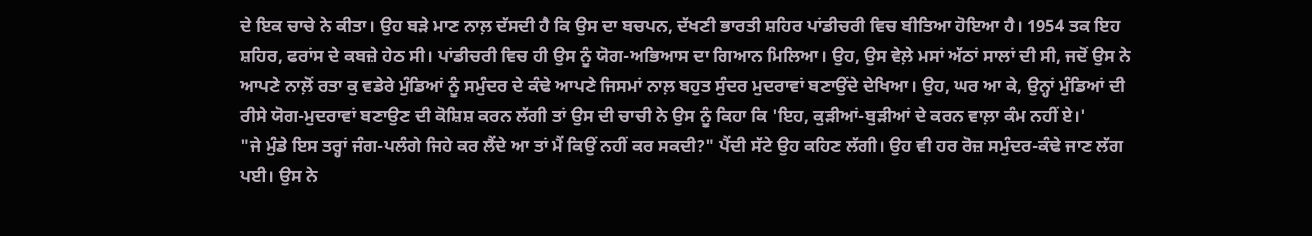ਦੇ ਇਕ ਚਾਚੇ ਨੇ ਕੀਤਾ। ਉਹ ਬੜੇ ਮਾਣ ਨਾਲ਼ ਦੱਸਦੀ ਹੈ ਕਿ ਉਸ ਦਾ ਬਚਪਨ, ਦੱਖਣੀ ਭਾਰਤੀ ਸ਼ਹਿਰ ਪਾਂਡੀਚਰੀ ਵਿਚ ਬੀਤਿਆ ਹੋਇਆ ਹੈ। 1954 ਤਕ ਇਹ ਸ਼ਹਿਰ, ਫਰਾਂਸ ਦੇ ਕਬਜ਼ੇ ਹੇਠ ਸੀ। ਪਾਂਡੀਚਰੀ ਵਿਚ ਹੀ ਉਸ ਨੂੰ ਯੋਗ-ਅਭਿਆਸ ਦਾ ਗਿਆਨ ਮਿਲਿਆ। ਉਹ, ਉਸ ਵੇਲ਼ੇ ਮਸਾਂ ਅੱਠਾਂ ਸਾਲਾਂ ਦੀ ਸੀ, ਜਦੋਂ ਉਸ ਨੇ ਆਪਣੇ ਨਾਲ਼ੋਂ ਰਤਾ ਕੁ ਵਡੇਰੇ ਮੁੰਡਿਆਂ ਨੂੰ ਸਮੁੰਦਰ ਦੇ ਕੰਢੇ ਆਪਣੇ ਜਿਸਮਾਂ ਨਾਲ਼ ਬਹੁਤ ਸੁੰਦਰ ਮੁਦਰਾਵਾਂ ਬਣਾਉਂਦੇ ਦੇਖਿਆ। ਉਹ, ਘਰ ਆ ਕੇ, ਉਨ੍ਹਾਂ ਮੁੰਡਿਆਂ ਦੀ ਰੀਸੇ ਯੋਗ-ਮੁਦਰਾਵਾਂ ਬਣਾਉਣ ਦੀ ਕੋਸ਼ਿਸ਼ ਕਰਨ ਲੱਗੀ ਤਾਂ ਉਸ ਦੀ ਚਾਚੀ ਨੇ ਉਸ ਨੂੰ ਕਿਹਾ ਕਿ 'ਇਹ, ਕੁੜੀਆਂ-ਬੁੜੀਆਂ ਦੇ ਕਰਨ ਵਾਲ਼ਾ ਕੰਮ ਨਹੀਂ ਏ।'
"ਜੇ ਮੁੰਡੇ ਇਸ ਤਰ੍ਹਾਂ ਜੰਗ-ਪਲੰਗੇ ਜਿਹੇ ਕਰ ਲੈਂਦੇ ਆ ਤਾਂ ਮੈਂ ਕਿਉਂ ਨਹੀਂ ਕਰ ਸਕਦੀ?" ਪੈਂਦੀ ਸੱਟੇ ਉਹ ਕਹਿਣ ਲੱਗੀ। ਉਹ ਵੀ ਹਰ ਰੋਜ਼ ਸਮੁੰਦਰ-ਕੰਢੇ ਜਾਣ ਲੱਗ ਪਈ। ਉਸ ਨੇ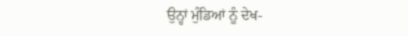ਉਨ੍ਹਾਂ ਮੁੰਡਿਆਂ ਨੂੰ ਦੇਖ-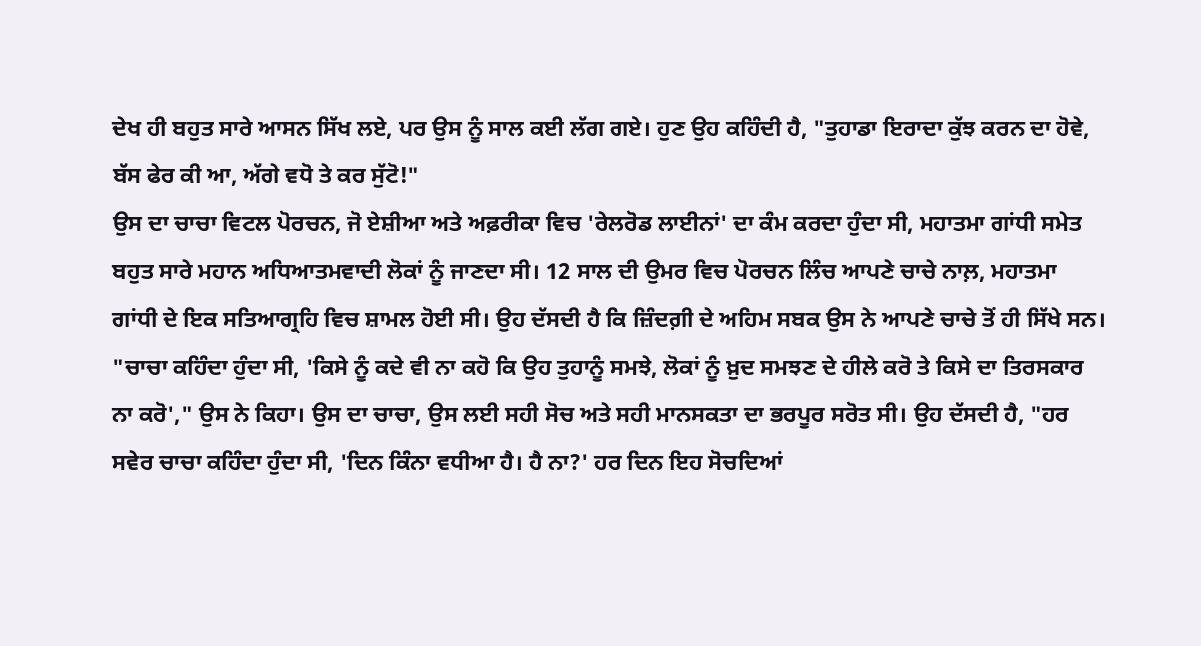ਦੇਖ ਹੀ ਬਹੁਤ ਸਾਰੇ ਆਸਨ ਸਿੱਖ ਲਏ, ਪਰ ਉਸ ਨੂੰ ਸਾਲ ਕਈ ਲੱਗ ਗਏ। ਹੁਣ ਉਹ ਕਹਿੰਦੀ ਹੈ, "ਤੁਹਾਡਾ ਇਰਾਦਾ ਕੁੱਝ ਕਰਨ ਦਾ ਹੋਵੇ, ਬੱਸ ਫੇਰ ਕੀ ਆ, ਅੱਗੇ ਵਧੋ ਤੇ ਕਰ ਸੁੱਟੋ!"
ਉਸ ਦਾ ਚਾਚਾ ਵਿਟਲ ਪੋਰਚਨ, ਜੋ ਏਸ਼ੀਆ ਅਤੇ ਅਫ਼ਰੀਕਾ ਵਿਚ 'ਰੇਲਰੋਡ ਲਾਈਨਾਂ' ਦਾ ਕੰਮ ਕਰਦਾ ਹੁੰਦਾ ਸੀ, ਮਹਾਤਮਾ ਗਾਂਧੀ ਸਮੇਤ ਬਹੁਤ ਸਾਰੇ ਮਹਾਨ ਅਧਿਆਤਮਵਾਦੀ ਲੋਕਾਂ ਨੂੰ ਜਾਣਦਾ ਸੀ। 12 ਸਾਲ ਦੀ ਉਮਰ ਵਿਚ ਪੋਰਚਨ ਲਿੰਚ ਆਪਣੇ ਚਾਚੇ ਨਾਲ਼, ਮਹਾਤਮਾ ਗਾਂਧੀ ਦੇ ਇਕ ਸਤਿਆਗ੍ਰਹਿ ਵਿਚ ਸ਼ਾਮਲ ਹੋਈ ਸੀ। ਉਹ ਦੱਸਦੀ ਹੈ ਕਿ ਜ਼ਿੰਦਗ਼ੀ ਦੇ ਅਹਿਮ ਸਬਕ ਉਸ ਨੇ ਆਪਣੇ ਚਾਚੇ ਤੋਂ ਹੀ ਸਿੱਖੇ ਸਨ।
"ਚਾਚਾ ਕਹਿੰਦਾ ਹੁੰਦਾ ਸੀ, 'ਕਿਸੇ ਨੂੰ ਕਦੇ ਵੀ ਨਾ ਕਹੋ ਕਿ ਉਹ ਤੁਹਾਨੂੰ ਸਮਝੇ, ਲੋਕਾਂ ਨੂੰ ਖ਼ੁਦ ਸਮਝਣ ਦੇ ਹੀਲੇ ਕਰੋ ਤੇ ਕਿਸੇ ਦਾ ਤਿਰਸਕਾਰ ਨਾ ਕਰੋ'," ਉਸ ਨੇ ਕਿਹਾ। ਉਸ ਦਾ ਚਾਚਾ, ਉਸ ਲਈ ਸਹੀ ਸੋਚ ਅਤੇ ਸਹੀ ਮਾਨਸਕਤਾ ਦਾ ਭਰਪੂਰ ਸਰੋਤ ਸੀ। ਉਹ ਦੱਸਦੀ ਹੈ, "ਹਰ ਸਵੇਰ ਚਾਚਾ ਕਹਿੰਦਾ ਹੁੰਦਾ ਸੀ, 'ਦਿਨ ਕਿੰਨਾ ਵਧੀਆ ਹੈ। ਹੈ ਨਾ?' ਹਰ ਦਿਨ ਇਹ ਸੋਚਦਿਆਂ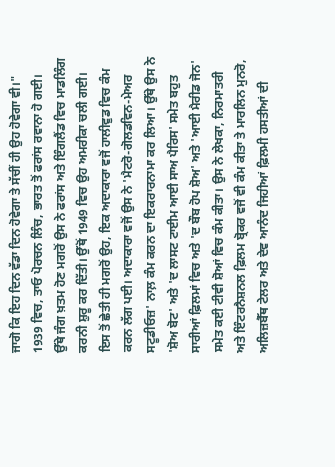ਜਾਗੋ ਕਿ ਇਹ ਦਿਨ ਵੱਡਾ ਦਿਨ ਹੋਵੇਗਾ ਤੇ ਸੱਚੀਂ ਹੀ ਉਹ ਹੋਵੇਗਾ ਵੀ।"
1939 ਵਿਚ, ਤਾਓ ਪੋਰਚਨ ਲਿੰਚ, ਭਾਰਤ ਤੋਂ ਫਰਾਂਸ ਰਵਾਨਾ ਹੋ ਗਈ। ਉੱਥੇ ਜੰਗ ਖ਼ਤਮ ਹੋਣ ਮਗਰੋਂ ਉਸ ਨੇ ਫਰਾਂਸ ਅਤੇ ਇੰਗਲੈਂਡ ਵਿਚ ਮਾਡਲਿੰਗ ਕਰਨੀ ਸ਼ੁਰੂ ਕਰ ਦਿੱਤੀ। ਉੱਥੋਂ 1949 ਵਿਚ ਉਹ ਅਮਰੀਕਾ ਚਲੀ ਗਈ। ਇਸ ਤੋਂ ਛੇਤੀ ਹੀ ਮਗਰੋਂ ਉਹ, ਇਕ ਅਦਾਕਾਰਾ ਵਜੋਂ ਹਾਲੀਵੁਡ ਵਿਚ ਕੰਮ ਕਰਨ ਲੱਗ ਪਈ। ਅਦਾਕਾਰਾ ਵਜੋਂ ਉਸ ਨੇ 'ਮੈਟਰੋ-ਗੋਲਡਵਿਨ-ਮੇਅਰ ਸਟੂਡੀਓਜ਼' ਨਾਲ਼ ਕੰਮ ਕਰਨ ਦਾ ਇਕਰਾਰਨਾਮਾ ਕਰ ਲਿਆ। ਉੱਥੇ ਉਸ ਨੇ 'ਸ਼ੋਅ ਬੋਟ' ਅਤੇ 'ਦ ਲਾਸਟ ਟਾਈਮ ਆਈ ਸਾਅ ਪੈਰਿਸ' ਸਮੇਤ ਬਹੁਤ ਸਾਰੀਆਂ ਫ਼ਿਲਮਾਂ ਵਿਚ ਅਤੇ 'ਦ ਬੌਬ ਹੋਪ ਸ਼ੋਅ' ਅਤੇ 'ਆਈ ਮੈਰੀਡ ਜੋਨ' ਸਮੇਤ ਕਈ ਟੀਵੀ ਸ਼ੋਆਂ ਵਿਚ ਕੰਮ ਕੀਤਾ। ਉਸ ਨੇ ਲੇਖਕਾ, ਨਿਰਮਾਤਰੀ ਅਤੇ ਇੰਟਰਨੈਸ਼ਨਲ ਫ਼ਿਲਮ ਬ੍ਰੋਕਰ ਵਜੋਂ ਵੀ ਕੰਮ ਕੀਤਾ ਤੇ ਮਾਰਲਿਨ ਮੁਨਰੋ, ਅਲਿਜ਼ਬੈੱਥ ਟੇਲਰ ਅਤੇ ਦੇਵ ਆਨੰਦ ਜਿਹੀਆਂ ਫ਼ਿਲਮੀ ਹਸਤੀਆਂ ਦੀ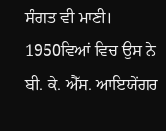ਸੰਗਤ ਵੀ ਮਾਣੀ।
1950ਵਿਆਂ ਵਿਚ ਉਸ ਨੇ ਬੀ. ਕੇ. ਐੱਸ. ਆਇਯੇਂਗਰ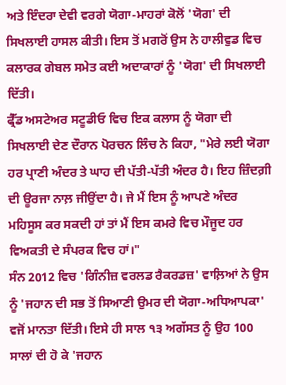ਅਤੇ ਇੰਦਰਾ ਦੇਵੀ ਵਰਗੇ ਯੋਗਾ-ਮਾਹਰਾਂ ਕੋਲੋਂ 'ਯੋਗ' ਦੀ ਸਿਖਲਾਈ ਹਾਸਲ ਕੀਤੀ। ਇਸ ਤੋਂ ਮਗਰੋਂ ਉਸ ਨੇ ਹਾਲੀਵੁਡ ਵਿਚ ਕਲਾਰਕ ਗੇਬਲ ਸਮੇਤ ਕਈ ਅਦਾਕਾਰਾਂ ਨੂੰ 'ਯੋਗ' ਦੀ ਸਿਖਲਾਈ ਦਿੱਤੀ।
ਫ੍ਰੈੱਡ ਅਸਟੇਅਰ ਸਟੂਡੀਓ ਵਿਚ ਇਕ ਕਲਾਸ ਨੂੰ ਯੋਗਾ ਦੀ ਸਿਖਲਾਈ ਦੇਣ ਦੌਰਾਨ ਪੋਰਚਨ ਲਿੰਚ ਨੇ ਕਿਹਾ, "ਮੇਰੇ ਲਈ ਯੋਗਾ ਹਰ ਪ੍ਰਾਣੀ ਅੰਦਰ ਤੇ ਘਾਹ ਦੀ ਪੱਤੀ-ਪੱਤੀ ਅੰਦਰ ਹੈ। ਇਹ ਜ਼ਿੰਦਗ਼ੀ ਦੀ ਊਰਜਾ ਨਾਲ਼ ਜੀਉਂਦਾ ਹੈ। ਜੇ ਮੈਂ ਇਸ ਨੂੰ ਆਪਣੇ ਅੰਦਰ ਮਹਿਸੂਸ ਕਰ ਸਕਦੀ ਹਾਂ ਤਾਂ ਮੈਂ ਇਸ ਕਮਰੇ ਵਿਚ ਮੌਜੂਦ ਹਰ ਵਿਅਕਤੀ ਦੇ ਸੰਪਰਕ ਵਿਚ ਹਾਂ।"
ਸੰਨ 2012 ਵਿਚ 'ਗਿੰਨੀਜ਼ ਵਰਲਡ ਰੈਕਰਡਜ਼' ਵਾਲ਼ਿਆਂ ਨੇ ਉਸ ਨੂੰ 'ਜਹਾਨ ਦੀ ਸਭ ਤੋਂ ਸਿਆਣੀ ਉਮਰ ਦੀ ਯੋਗਾ-ਅਧਿਆਪਕਾ' ਵਜੋਂ ਮਾਨਤਾ ਦਿੱਤੀ। ਇਸੇ ਹੀ ਸਾਲ ੧੩ ਅਗੱਸਤ ਨੂੰ ਉਹ 100 ਸਾਲਾਂ ਦੀ ਹੋ ਕੇ 'ਜਹਾਨ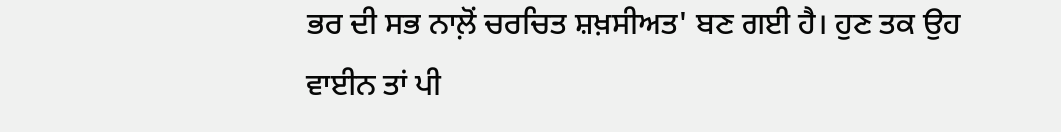ਭਰ ਦੀ ਸਭ ਨਾਲ਼ੋਂ ਚਰਚਿਤ ਸ਼ਖ਼ਸੀਅਤ' ਬਣ ਗਈ ਹੈ। ਹੁਣ ਤਕ ਉਹ ਵਾਈਨ ਤਾਂ ਪੀ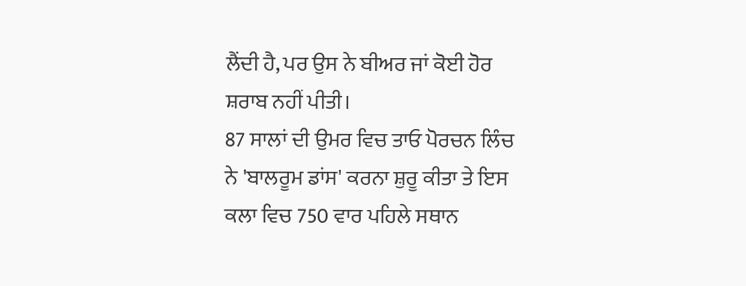ਲੈਂਦੀ ਹੈ, ਪਰ ਉਸ ਨੇ ਬੀਅਰ ਜਾਂ ਕੋਈ ਹੋਰ ਸ਼ਰਾਬ ਨਹੀਂ ਪੀਤੀ।
87 ਸਾਲਾਂ ਦੀ ਉਮਰ ਵਿਚ ਤਾਓ ਪੋਰਚਨ ਲਿੰਚ ਨੇ 'ਬਾਲਰੂਮ ਡਾਂਸ' ਕਰਨਾ ਸ਼ੁਰੂ ਕੀਤਾ ਤੇ ਇਸ ਕਲਾ ਵਿਚ 750 ਵਾਰ ਪਹਿਲੇ ਸਥਾਨ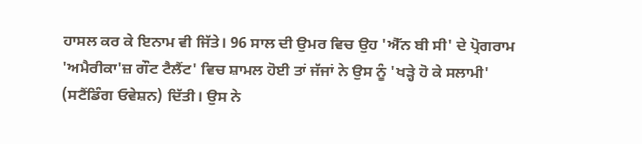ਹਾਸਲ ਕਰ ਕੇ ਇਨਾਮ ਵੀ ਜਿੱਤੇ। 96 ਸਾਲ ਦੀ ਉਮਰ ਵਿਚ ਉਹ 'ਐੱਨ ਬੀ ਸੀ' ਦੇ ਪ੍ਰੋਗਰਾਮ 'ਅਮੈਰੀਕਾ'ਜ਼ ਗੌਟ ਟੈਲੈਂਟ' ਵਿਚ ਸ਼ਾਮਲ ਹੋਈ ਤਾਂ ਜੱਜਾਂ ਨੇ ਉਸ ਨੂੰ 'ਖੜ੍ਹੇ ਹੋ ਕੇ ਸਲਾਮੀ' (ਸਟੈਂਡਿੰਗ ਓਵੇਸ਼ਨ) ਦਿੱਤੀ। ਉਸ ਨੇ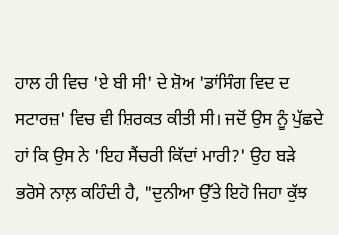ਹਾਲ ਹੀ ਵਿਚ 'ਏ ਬੀ ਸੀ' ਦੇ ਸ਼ੋਅ 'ਡਾਂਸਿੰਗ ਵਿਦ ਦ ਸਟਾਰਜ਼' ਵਿਚ ਵੀ ਸ਼ਿਰਕਤ ਕੀਤੀ ਸੀ। ਜਦੋਂ ਉਸ ਨੂੰ ਪੁੱਛਦੇ ਹਾਂ ਕਿ ਉਸ ਨੇ 'ਇਹ ਸੈਂਚਰੀ ਕਿੱਦਾਂ ਮਾਰੀ?' ਉਹ ਬੜੇ ਭਰੋਸੇ ਨਾਲ਼ ਕਹਿੰਦੀ ਹੈ, "ਦੁਨੀਆ ਉੱਤੇ ਇਹੋ ਜਿਹਾ ਕੁੱਝ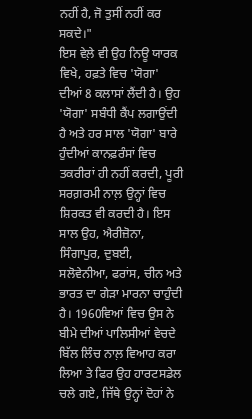ਨਹੀਂ ਹੈ, ਜੋ ਤੁਸੀਂ ਨਹੀਂ ਕਰ ਸਕਦੇ।"
ਇਸ ਵੇਲ਼ੇ ਵੀ ਉਹ ਨਿਊ ਯਾਰਕ ਵਿਖੇ, ਹਫ਼ਤੇ ਵਿਚ 'ਯੋਗਾ' ਦੀਆਂ 8 ਕਲਾਸਾਂ ਲੈਂਦੀ ਹੈ। ਉਹ 'ਯੋਗਾ' ਸਬੰਧੀ ਕੈਂਪ ਲਗਾਉਂਦੀ ਹੈ ਅਤੇ ਹਰ ਸਾਲ 'ਯੋਗਾ' ਬਾਰੇ ਹੁੰਦੀਆਂ ਕਾਨਫ਼ਰੰਸਾਂ ਵਿਚ ਤਕਰੀਰਾਂ ਹੀ ਨਹੀਂ ਕਰਦੀ, ਪੂਰੀ ਸਰਗ਼ਰਮੀ ਨਾਲ਼ ਉਨ੍ਹਾਂ ਵਿਚ ਸ਼ਿਰਕਤ ਵੀ ਕਰਦੀ ਹੈ। ਇਸ ਸਾਲ ਉਹ, ਐਰੀਜ਼ੋਨਾ, ਸਿੰਗਾਪੁਰ, ਦੁਬਈ, ਸਲੋਵੇਨੀਆ, ਫਰਾਂਸ, ਚੀਨ ਅਤੇ ਭਾਰਤ ਦਾ ਗੇੜਾ ਮਾਰਨਾ ਚਾਹੁੰਦੀ ਹੈ। 1960ਵਿਆਂ ਵਿਚ ਉਸ ਨੇ ਬੀਮੇ ਦੀਆਂ ਪਾਲਿਸੀਆਂ ਵੇਚਦੇ ਬਿੱਲ ਲਿੰਚ ਨਾਲ਼ ਵਿਆਹ ਕਰਾ ਲਿਆ ਤੇ ਫਿਰ ਉਹ ਹਾਰਟਸਡੇਲ ਚਲੇ ਗਏ, ਜਿੱਥੇ ਉਨ੍ਹਾਂ ਦੋਹਾਂ ਨੇ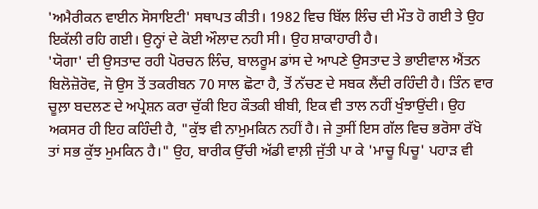'ਅਮੈਰੀਕਨ ਵਾਈਨ ਸੋਸਾਇਟੀ' ਸਥਾਪਤ ਕੀਤੀ। 1982 ਵਿਚ ਬਿੱਲ ਲਿੰਚ ਦੀ ਮੌਤ ਹੋ ਗਈ ਤੇ ਉਹ ਇਕੱਲੀ ਰਹਿ ਗਈ। ਉਨ੍ਹਾਂ ਦੇ ਕੋਈ ਔਲਾਦ ਨਹੀ ਸੀ। ਉਹ ਸ਼ਾਕਾਹਾਰੀ ਹੈ।
'ਯੋਗਾ' ਦੀ ਉਸਤਾਦ ਰਹੀ ਪੋਰਚਨ ਲਿੰਚ, ਬਾਲਰੂਮ ਡਾਂਸ ਦੇ ਆਪਣੇ ਉਸਤਾਦ ਤੇ ਭਾਈਵਾਲ ਐਂਤਨ ਬਿਲੋਜ਼ੋਰੋਵ, ਜੋ ਉਸ ਤੋਂ ਤਕਰੀਬਨ 70 ਸਾਲ ਛੋਟਾ ਹੈ, ਤੋਂ ਨੱਚਣ ਦੇ ਸਬਕ ਲੈਂਦੀ ਰਹਿੰਦੀ ਹੈ। ਤਿੰਨ ਵਾਰ ਚੂਲ਼ਾ ਬਦਲਣ ਦੇ ਅਪ੍ਰੇਸ਼ਨ ਕਰਾ ਚੁੱਕੀ ਇਹ ਕੌਤਕੀ ਬੀਬੀ, ਇਕ ਵੀ ਤਾਲ ਨਹੀਂ ਖੁੰਝਾਉਂਦੀ। ਉਹ ਅਕਸਰ ਹੀ ਇਹ ਕਹਿੰਦੀ ਹੈ, "ਕੁੱਝ ਵੀ ਨਾਮੁਮਕਿਨ ਨਹੀਂ ਹੈ। ਜੇ ਤੁਸੀਂ ਇਸ ਗੱਲ ਵਿਚ ਭਰੋਸਾ ਰੱਖੋ ਤਾਂ ਸਭ ਕੁੱਝ ਮੁਮਕਿਨ ਹੈ।" ਉਹ, ਬਾਰੀਕ ਉੱਚੀ ਅੱਡੀ ਵਾਲ਼ੀ ਜੁੱਤੀ ਪਾ ਕੇ 'ਮਾਚੂ ਪਿਚੂ' ਪਹਾੜ ਵੀ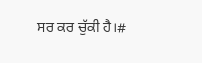ਸਰ ਕਰ ਚੁੱਕੀ ਹੈ।#